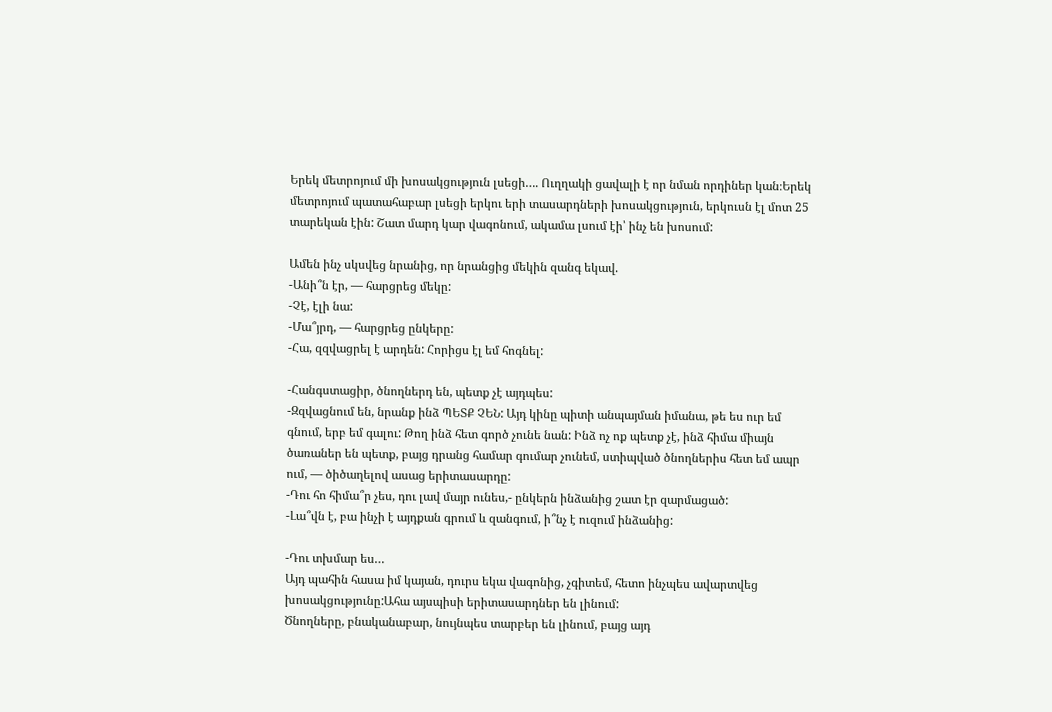Երեկ մետրոյում մի խոսակցություն լսեցի…. Ուղղակի ցավալի է որ նման որդիներ կան։Երեկ մետրոյում պատահաբար լսեցի երկու երի տասարդների խոսակցություն, երկուսն էլ մոտ 25 տարեկան էին: Շատ մարդ կար վագոնում, ակամա լսում էի՝ ինչ են խոսում:

Ամեն ինչ սկսվեց նրանից, որ նրանցից մեկին զանգ եկավ.
-Անի՞ն էր, — հարցրեց մեկը:
-Չէ, էլի նա:
-Մա՞յրդ, — հարցրեց ընկերը:
-Հա, զզվացրել է արդեն: Հորիցս էլ եմ հոգնել:

-Հանգստացիր, ծնողներդ են, պետք չէ այդպես:
-Զզվացնում են, նրանք ինձ ՊԵՏՔ ՉԵՆ: Այդ կինը պիտի անպայման իմանա, թե ես ուր եմ գնում, երբ եմ գալու: Թող ինձ հետ գործ չունե նան: Ինձ ոչ ոք պետք չէ, ինձ հիմա միայն ծառաներ են պետք, բայց դրանց համար գումար չունեմ, ստիպված ծնողներիս հետ եմ ապր ում, — ծիծաղելով ասաց երիտասարդը:
-Դու հո հիմա՞ր չես, դու լավ մայր ունես,- ընկերն ինձանից շատ էր զարմացած:
-Լա՞վն է, բա ինչի է այդքան գրում և զանգում, ի՞նչ է ուզում ինձանից:

-Դու տխմար ես…
Այդ պահին հասա իմ կայան, դուրս եկա վագոնից, չգիտեմ, հետո ինչպես ավարտվեց խոսակցությունը:Ահա այսպիսի երիտասարդներ են լինում:
Ծնողները, բնականաբար, նույնպես տարբեր են լինում, բայց այդ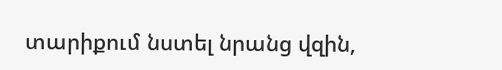տարիքում նստել նրանց վզին,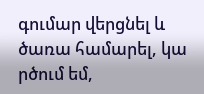գումար վերցնել և ծառա համարել, կա րծում եմ,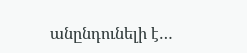անընդունելի է…